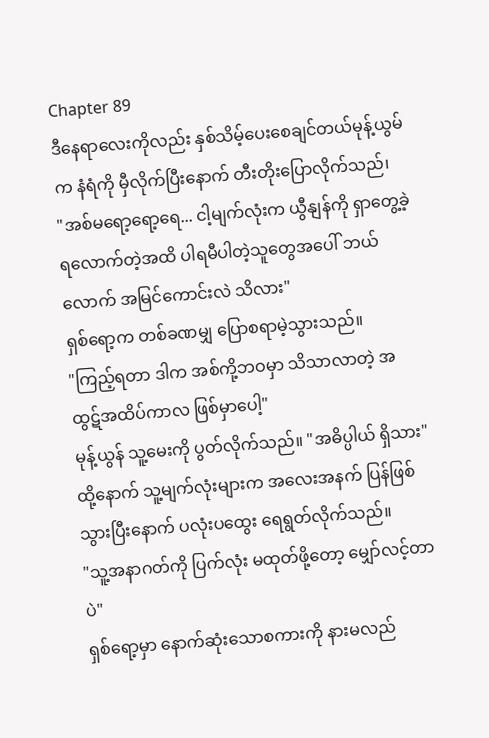Chapter 89
ဒီနေရာလေးကိုလည်း နှစ်သိမ့်ပေးစေချင်တယ်မုန့်ယွမ်က နံရံကို မှီလိုက်ပြီးနောက် တီးတိုးပြောလိုက်သည်၊
"အစ်မရော့ရော့ရေ... ငါ့မျက်လုံးက ယွီနျန်ကို ရှာတွေ့ခဲ့ရလောက်တဲ့အထိ ပါရမီပါတဲ့သူတွေအပေါ် ဘယ်လောက် အမြင်ကောင်းလဲ သိလား"
ရှစ်ရော့က တစ်ခဏမျှ ပြောစရာမဲ့သွားသည်။
"ကြည့်ရတာ ဒါက အစ်ကို့ဘဝမှာ သိသာလာတဲ့ အထွဋ်အထိပ်ကာလ ဖြစ်မှာပေါ့"
မုန့်ယွန် သူ့မေးကို ပွတ်လိုက်သည်။ "အဓိပ္ပါယ် ရှိသား" ထို့နောက် သူ့မျက်လုံးများက အလေးအနက် ပြန်ဖြစ်သွားပြီးနောက် ပလုံးပထွေး ရေရွတ်လိုက်သည်။
"သူ့အနာဂတ်ကို ပြက်လုံး မထုတ်ဖို့တော့ မျှော်လင့်တာပဲ"
ရှစ်ရော့မှာ နောက်ဆုံးသောစကားကို နားမလည်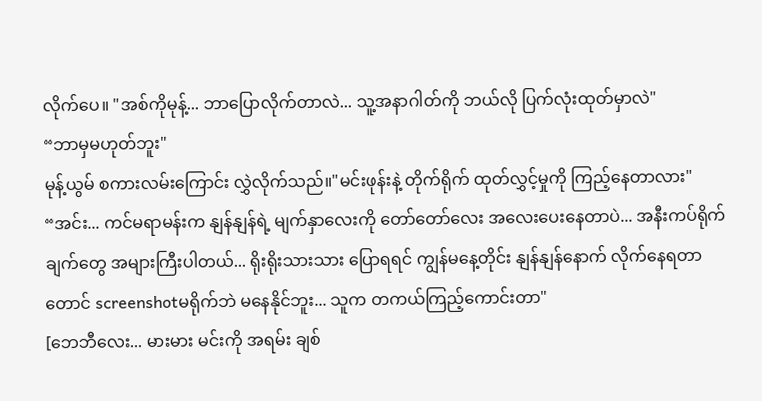လိုက်ပေ။ "အစ်ကိုမုန့်... ဘာပြောလိုက်တာလဲ... သူ့အနာဂါတ်ကို ဘယ်လို ပြက်လုံးထုတ်မှာလဲ"
“ဘာမှမဟုတ်ဘူး"
မုန့်ယွမ် စကားလမ်းကြောင်း လွှဲလိုက်သည်။"မင်းဖုန်းနဲ့ တိုက်ရိုက် ထုတ်လွှင့်မှုကို ကြည့်နေတာလား"
“အင်း... ကင်မရာမန်းက နျန်နျန်ရဲ့ မျက်နှာလေးကို တော်တော်လေး အလေးပေးနေတာပဲ... အနီးကပ်ရိုက်ချက်တွေ အများကြီးပါတယ်... ရိုးရိုးသားသား ပြောရရင် ကျွန်မနေ့တိုင်း နျန်နျန်နောက် လိုက်နေရတာတောင် screenshotမရိုက်ဘဲ မနေနိုင်ဘူး... သူက တကယ်ကြည့်ကောင်းတာ"
[ဘေဘီလေး... မားမား မင်းကို အရမ်း ချစ်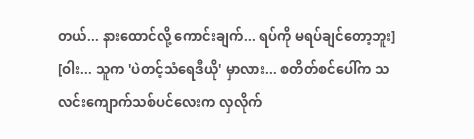တယ်... နားထောင်လို့ ကောင်းချက်... ရပ်ကို မရပ်ချင်တော့ဘူး]
[ဝါး... သူက 'ပဲတင့်သံရေဒီယို' မှာလား... စတိတ်စင်ပေါ်က သလင်းကျောက်သစ်ပင်လေးက လှလိုက်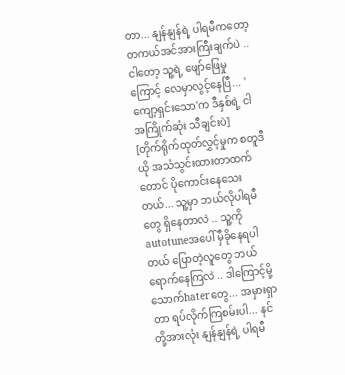တာ... နျန်နျန်ရဲ့ ပါရမီကတော့ တကယ်အင်အားကြီးချက်ပဲ .. ငါတော့ သူ့ရဲ့ ဖျော်ဖြေမှုကြောင့် လေမှာလွင့်နေပြီ... 'ကျော့ရှင်းသော'က ဒီနှစ်ရဲ့ ငါအကြိုက်ဆုံး သီချင်းပဲ]
[တိုက်ရိုက်ထုတ်လွှင့်မှုက စတူဒီယို အသံသွင်းထားတာထက်တောင် ပိုကောင်းနေသေးတယ်... သူ့မှာ ဘယ်လိုပါရမီတွေ ရှိနေတာလဲ .. သူ့ကို autotuneအပေါ် မှီခိုနေရပါတယ် ပြောတဲ့လူတွေ ဘယ်ရောက်နေကြလဲ .. ဒါကြောင့်မို့ သောက်haterတွေ... အမှားရှာတာ ရပ်လိုက်ကြစမ်းပါ... နင်တို့အားလုံး နျန်နျန်ရဲ့ ပါရမီ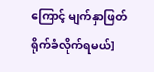ကြောင့် မျက်နှာဖြတ်ရိုက်ခံလိုက်ရမယ်]